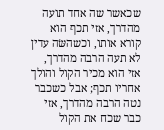שכאשר שה אחד תועה מהדרך, אזי תכף הוא קורא אותו, וכשהשּׂה עדין לא תעה הרבה מהדרך, אזי הוא מכיר הקול והולך אחריו תכף; אבל כשכבר נטה הרבה מהדרך, אזי כבר שכח את הקול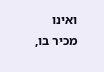ואינו מכיר בו,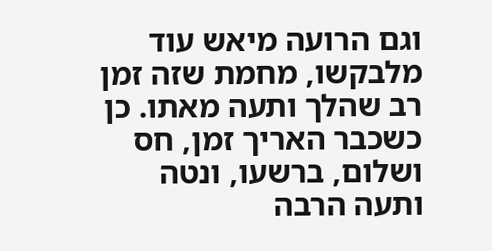וגם הרועה מיאש עוד מלבקשו, מחמת שזה זמן רב שהלך ותעה מאתו. כן כשכבר האריך זמן, חס ושלום, ברשעו, ונטה ותעה הרבה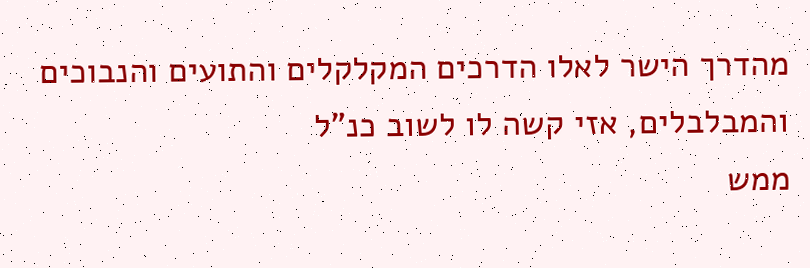מהדרך הישר לאלו הדרכים המקלקלים והתועים והנבוכים והמבלבלים, אזי קשה לו לשוב כנ"ל
ממש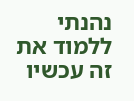נהנתי ללמוד את זה עכשיו